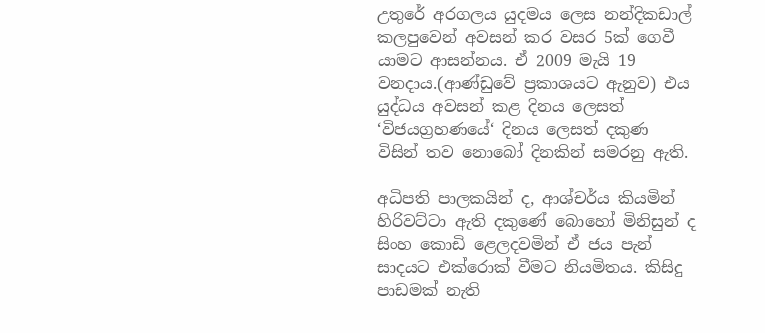උතුරේ අරගලය යුදමය ලෙස නන්දිකඩාල් කලපුවෙන් අවසන් කර වසර 5ක් ගෙවී යාමට ආසන්නය. ඒ 2009 මැයි 19 වනදාය.(ආණ්ඩුවේ ප්‍රකාශයට ඇනුව) එය යුද්ධය අවසන් කළ දිනය ලෙසත් ‘විජයග්‍රහණයේ‘ දිනය ලෙසත් දකුණ විසින් තව නොබෝ දිනකින් සමරනු ඇති.

අධිපති පාලකයින් ද, ආශ්චර්ය කියමින් හිරිවට්ටා ඇති දකුණේ බොහෝ මිනිසුන් ද සිංහ කොඩි ළෙලදවමින් ඒ ජය පැන් සාදයට එක්රොක් වීමට නියමිතය. කිසිදු පාඩමක් නැති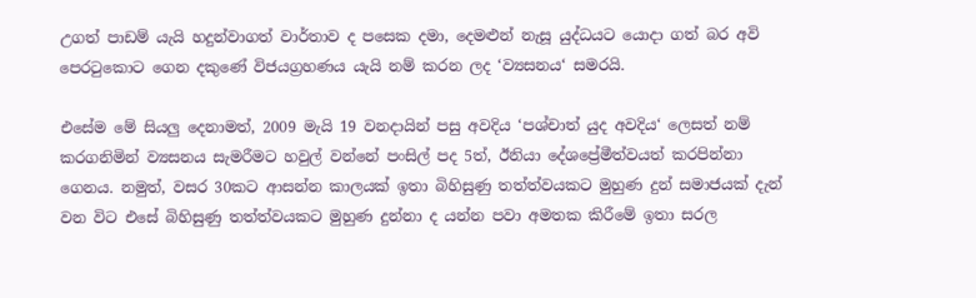උගත් පාඩම් යැයි හදුන්වාගත් වාර්තාව ද පසෙක දමා, දෙමළුන් නැසූ යුද්ධයට යොදා ගත් බර අවි පෙරටුකොට ගෙන දකුණේ විජයග්‍රහණය යැයි නම් කරන ලද ‘ව්‍යසනය‘ සමරයි.

එසේම මේ සියලු දෙනාමත්, 2009 මැයි 19 වනදායින් පසු අවදිය ‘පශ්චාත් යුද අවදිය‘ ලෙසත් නම් කරගනිමින් ව්‍යසනය සැමරීමට හවුල් වන්නේ පංසිල් පද 5ත්, ඊනියා දේශප්‍රේමීත්වයත් කරපින්නා ගෙනය. නමුත්, වසර 30කට ආසන්න කාලයක් ඉතා බිහිසුණු තත්ත්වයකට මුහුණ දුන් සමාජයක් දැන් වන විට එසේ බිහිසුණු තත්ත්වයකට මුහුණ දුන්නා ද යන්න පවා අමතක කිරීමේ ඉතා සරල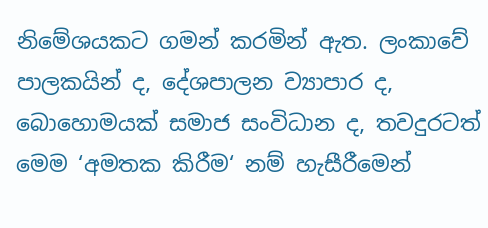නිමේශයකට ගමන් කරමින් ඇත. ලංකාවේ පාලකයින් ද, දේශපාලන ව්‍යාපාර ද, බොහොමයක් සමාජ සංවිධාන ද, තවදුරටත් මෙම ‘අමතක කිරීම‘ නම් හැසීරීමෙන්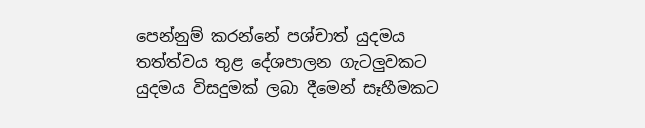පෙන්නුම් කරන්නේ පශ්චාත් යුදමය තත්ත්වය තුළ දේශපාලන ගැටලුවකට යුදමය විසදුමක් ලබා දීමෙන් සෑහීමකට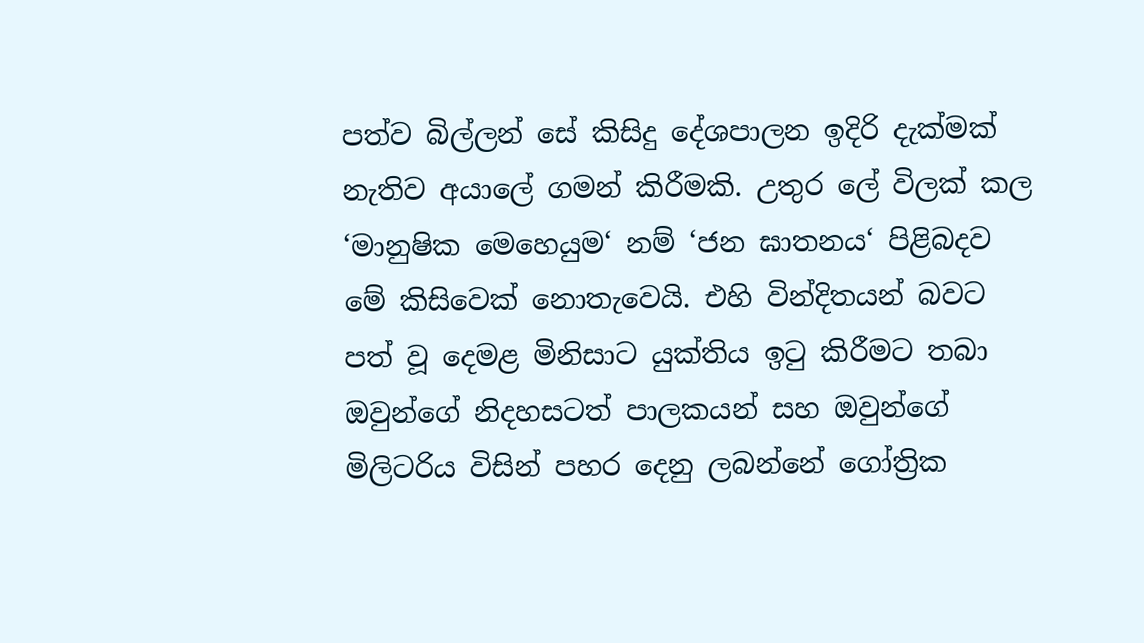පත්ව බිල්ලන් සේ කිසිදු දේශපාලන ඉදිරි දැක්මක් නැතිව අයාලේ ගමන් කිරීමකි. උතුර ලේ විලක් කල ‘මානුෂික මෙහෙයුම‘ නම් ‘ජන ඝාතනය‘ පිළිබදව මේ කිසිවෙක් නොතැවෙයි. එහි වින්දිතයන් බවට පත් වූ දෙමළ මිනිසාට යුක්තිය ඉටු කිරීමට තබා ඔවුන්ගේ නිදහසටත් පාලකයන් සහ ඔවුන්ගේ මිලිටරිය විසින් පහර දෙනු ලබන්නේ ගෝත්‍රික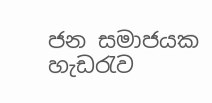ජන සමාජයක හැඩරැව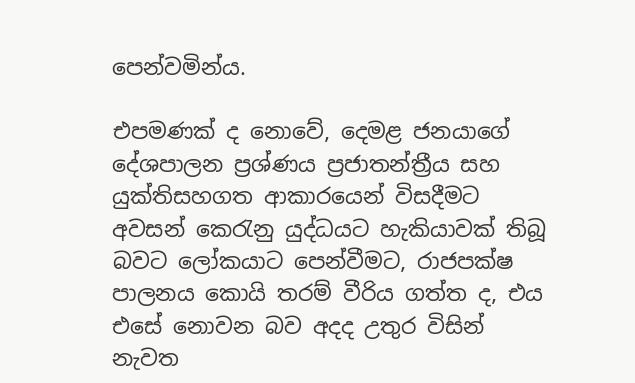පෙන්වමින්ය.

එපමණක් ද නොවේ, දෙමළ ජනයාගේ දේශපාලන ප්‍රශ්ණය ප්‍රජාතන්ත්‍රීය සහ යුක්තිසහගත ආකාරයෙන් විසදීමට අවසන් කෙරැනු යුද්ධයට හැකියාවක් තිබූ බවට ලෝකයාට පෙන්වීමට, රාජපක්ෂ පාලනය කොයි තරම් වීරිය ගත්ත ද, එය එසේ නොවන බව අදද උතුර විසින් නැවත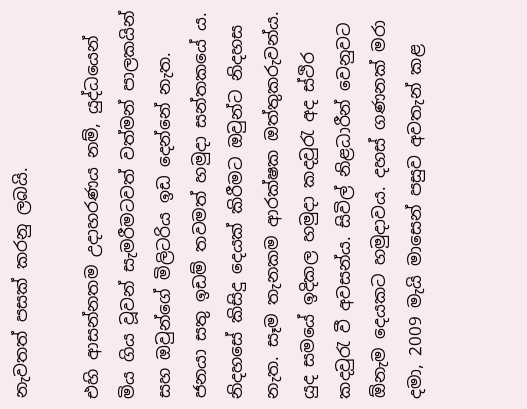නැවතත් පසක් කරනු ලබයි.

එහි ආසන්නතම උදාහරණය නම්, යුද්ධයෙන් මිය ගිය වූවන් සැමරීමටවත් වත්මන් පාලකයින් සහ ඔවුන්ගේ මිලිටරිය ඉඩ දෙන්නේ නැත. ජනයා සතු ඉඩම් තවමත් හමුදා සන්තකයේ ය. නිදහසේ කිසිදු දෙයක් කිරීමට ඔවුන්ට නිදහස නැත. සෑම තැනකම ආරක්ෂක ඔත්තුකරුවන්ය. යුද සමයේ ඉදිකල හමුදා කදවුරැ අද ස්ථිර කදවුරැ වී අවසන්ය. සිවිල් නිළධාරීන් වෙනුවට ඕනැම දෙයකට හමුදාවය. දහස් ගණනක් මරා දමා, 2009 මැයි මාසෙන් පසුව අවතැන් කළ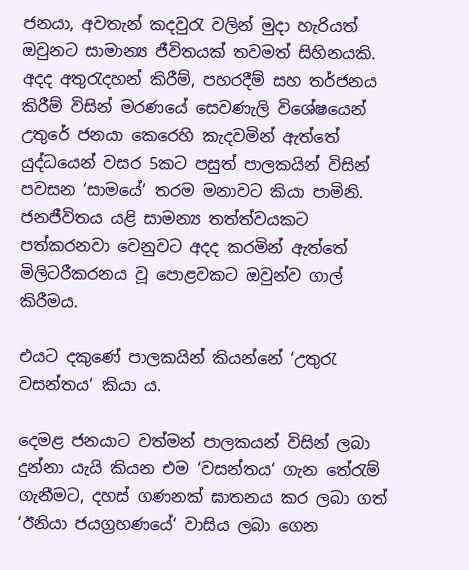ජනයා, අවතැන් කදවුරැ වලින් මුදා හැරියත් ඔවුනට සාමාන්‍ය ජීවිතයක් තවමත් සිහිනයකි. අදද අතුරැදහන් කිරීම්, පහරදීම් සහ තර්ජනය කිරීම් විසින් මරණයේ සෙවණැලි විශේෂයෙන් උතුරේ ජනයා කෙරෙහි කැදවමින් ඇත්තේ යුද්ධයෙන් වසර 5කට පසුත් පාලකයින් විසින් පවසන ‘සාමයේ‘ තරම මනාවට කියා පාමිනි. ජනජීවිතය යළි සාමන්‍ය තත්ත්වයකට පත්කරනවා වෙනුවට අදද කරමින් ඇත්තේ මිලිටරීකරනය වූ පොළවකට ඔවුන්ව ගාල් කිරීමය.

එයට දකුණේ පාලකයින් කියන්නේ ‘උතුරැ වසන්තය‘ කියා ය.

දෙමළ ජනයාට වත්මන් පාලකයන් විසින් ලබා දුන්නා යැයි කියන එම ‘වසන්තය‘ ගැන තේරැම් ගැනීමට, දහස් ගණනක් ඝාතනය කර ලබා ගත් ‘ඊනියා ජයග්‍රහණයේ‘ වාසිය ලබා ගෙන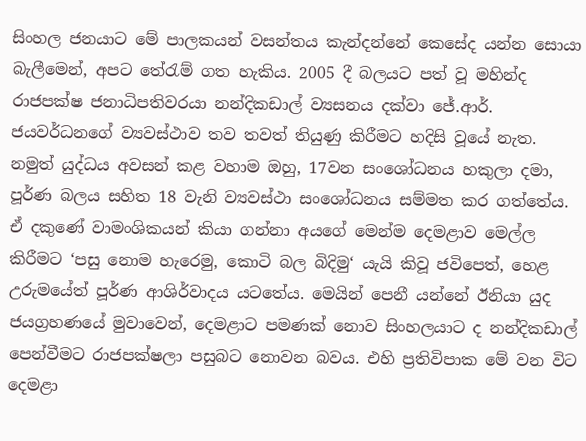සිංහල ජනයාට මේ පාලකයන් වසන්තය කැන්දන්නේ කෙසේද යන්න සොයා බැලීමෙන්, අපට තේරැම් ගත හැකිය. 2005 දී බලයට පත් වූ මහින්ද රාජපක්ෂ ජනාධිපතිවරයා නන්දිකඩාල් ව්‍යසනය දක්වා ජේ.ආර්. ජයවර්ධනගේ ව්‍යවස්ථාව තව තවත් තියුණු කිරීමට හදිසි වූයේ නැත. නමුත් යුද්ධය අවසන් කළ වහාම ඔහු, 17වන සංශෝධනය හකුලා දමා, පූර්ණ බලය සහිත 18 වැනි ව්‍යවස්ථා සංශෝධනය සම්මත කර ගත්තේය. ඒ දකුණේ වාමංශිකයන් කියා ගන්නා අයගේ මෙන්ම දෙමළාව මෙල්ල කිරීමට ‘පසු නොම හැරෙමු, කොටි බල බිදිමු‘ යැයි කිවූ ජවිපෙත්, හෙළ උරුමයේත් පූර්ණ ආශිර්වාදය යටතේය. මෙයින් පෙනී යන්නේ ඊනියා යුද ජයග්‍රහණයේ මුවාවෙන්, දෙමළාට පමණක් නොව සිංහලයාට ද නන්දිකඩාල් පෙන්වීමට රාජපක්ෂලා පසුබට නොවන බවය. එහි ප්‍රතිවිපාක මේ වන විට දෙමළා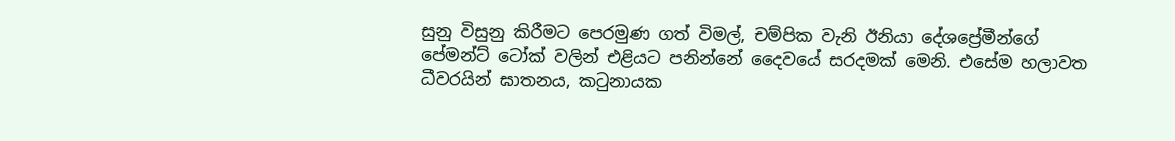සුනු විසුනු කිරීමට පෙරමුණ ගත් විමල්, චම්පික වැනි ඊනියා දේශප්‍රේමීන්ගේ පේමන්ට් ටෝක් වලින් එළියට පනින්නේ දෛවයේ සරදමක් මෙනි. එසේම හලාවත ධීවරයින් ඝාතනය, කටුනායක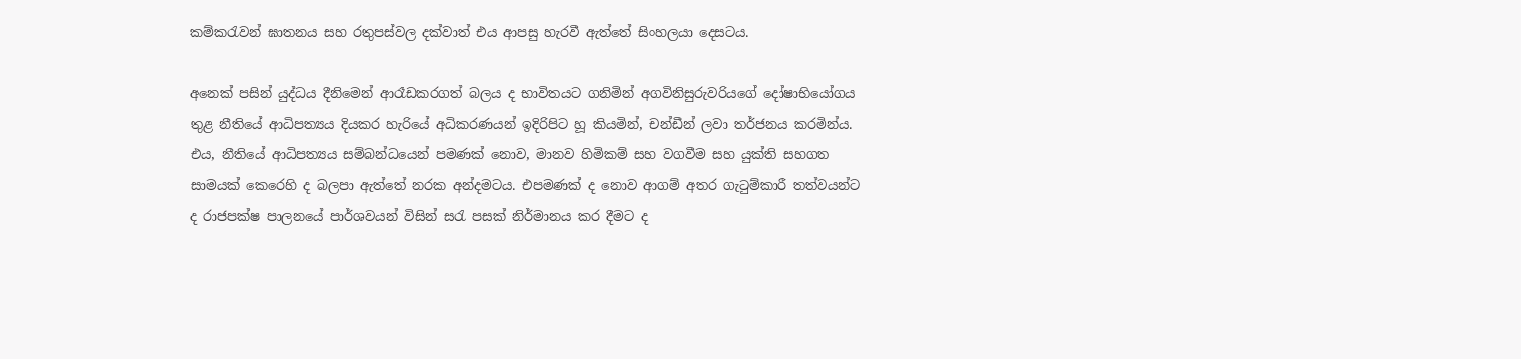කම්කරැවන් ඝාතනය සහ රතුපස්වල දක්වාත් එය ආපසු හැරවී ඇත්තේ සිංහලයා දෙසටය.

අනෙක් පසින් යුද්ධය දීනිමෙන් ආරෑඩකරගත් බලය ද භාවිතයට ගනිමින් අගවිනිසුරුවරියගේ දෝෂාභියෝගය තුළ නීතියේ ආධිපත්‍යය දියකර හැරියේ අධිකරණයන් ඉදිරිපිට හූ කියමින්, චන්ඩීන් ලවා තර්ජනය කරමින්ය. එය, නීතියේ ආධිපත්‍යය සම්බන්ධයෙන් පමණක් නොව, මානව හිමිකම් සහ වගවීම සහ යුක්ති සහගත සාමයක් කෙරෙහි ද බලපා ඇත්තේ නරක අන්දමටය. එපමණක් ද නොව ආගම් අතර ගැටුම්කාරී තත්වයන්ට ද රාජපක්ෂ පාලනයේ පාර්ශවයන් විසින් සරැ පසක් නිර්මානය කර දීමට ද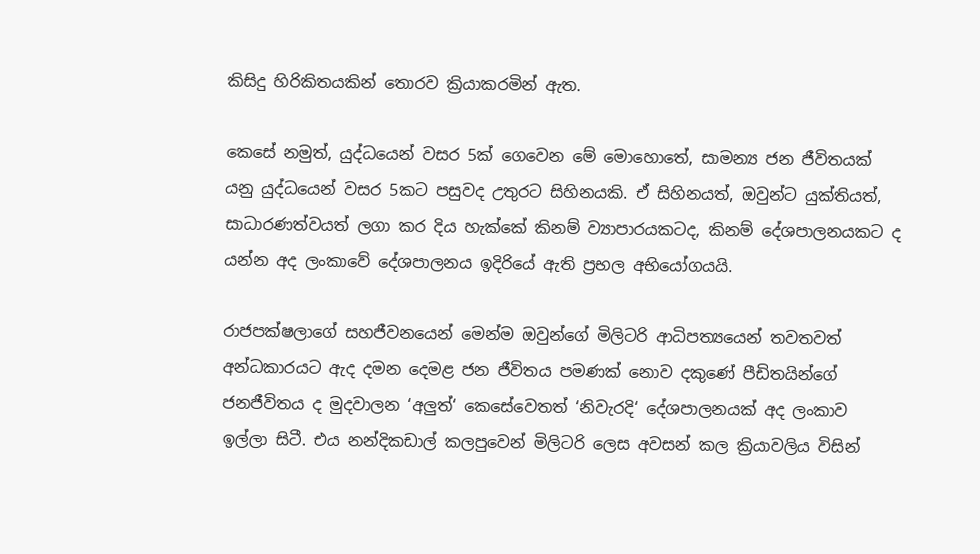කිසිදු හිරිකිතයකින් තොරව ක්‍රියාකරමින් ඇත.

කෙසේ නමුත්, යුද්ධයෙන් වසර 5ක් ගෙවෙන මේ මොහොතේ, සාමන්‍ය ජන ජීවිතයක් යනු යුද්ධයෙන් වසර 5කට පසුවද උතුරට සිහිනයකි. ඒ සිහිනයත්, ඔවුන්ට යුක්තියත්, සාධාරණත්වයත් ලගා කර දිය හැක්කේ කිනම් ව්‍යාපාරයකටද, කිනම් දේශපාලනයකට ද යන්න අද ලංකාවේ දේශපාලනය ඉදිරියේ ඇති ප්‍රභල අභියෝගයයි.

රාජපක්ෂලාගේ සහජීවනයෙන් මෙන්ම ඔවුන්ගේ මිලිටරි ආධිපත්‍යයෙන් තවතවත් අන්ධකාරයට ඇද දමන දෙමළ ජන ජීවිතය පමණක් නොව දකුණේ පීඩිතයින්ගේ ජනජීවිතය ද මුදවාලන ‘අලුත්‘ කෙසේවෙතත් ‘නිවැරදි‘ දේශපාලනයක් අද ලංකාව ඉල්ලා සිටී. එය නන්දිකඩාල් කලපුවෙන් මිලිටරි ලෙස අවසන් කල ක්‍රියාවලිය විසින්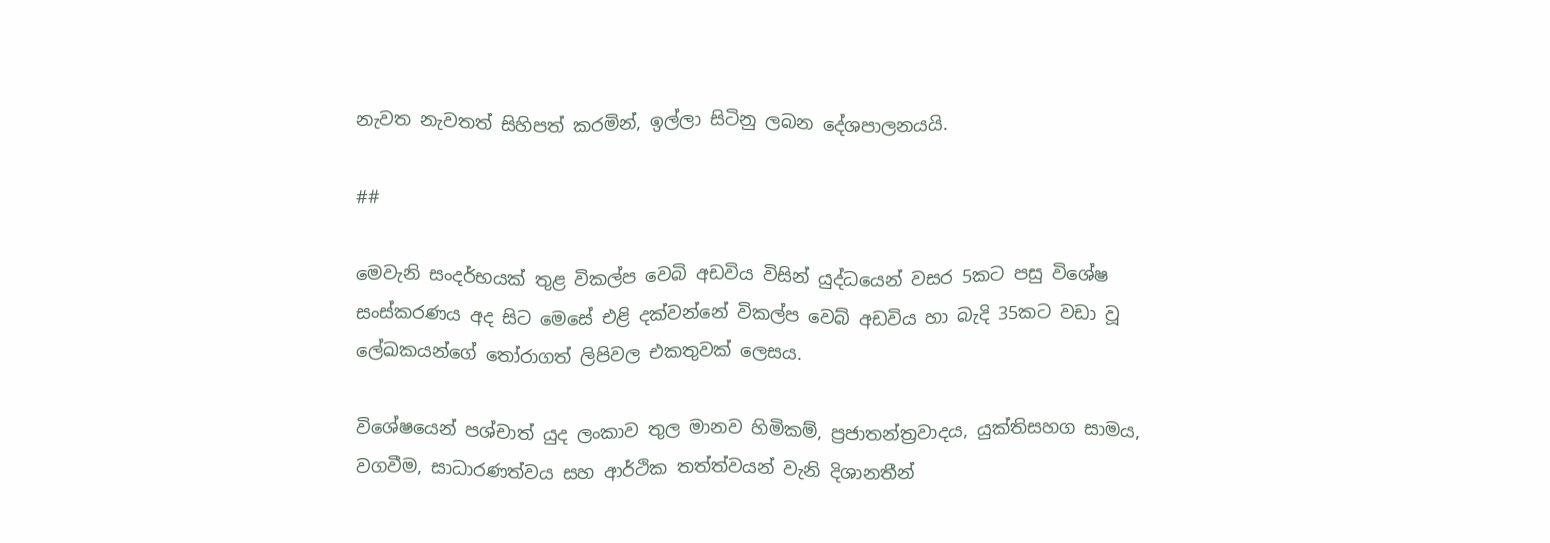නැවත නැවතත් සිහිපත් කරමින්, ඉල්ලා සිටිනු ලබන දේශපාලනයයි.

##

මෙවැනි සංදර්භයක් තුළ විකල්ප වෙබි අඩවිය විසින් යුද්ධයෙන් වසර 5කට පසු විශේෂ සංස්කරණය අද සිට මෙසේ එළි දක්වන්නේ විකල්ප වෙබ් අඩවිය හා බැදි 35කට වඩා වූ ලේඛකයන්ගේ තෝරාගත් ලිපිවල එකතුවක් ලෙසය.

විශේෂයෙන් පශ්චාත් යුද ලංකාව තුල මානව හිමිකම්, ප්‍රජාතන්ත්‍රවාදය, යුක්තිසහග සාමය, වගවීම, සාධාරණත්වය සහ ආර්ථික තත්ත්වයන් වැනි දිශානතීන්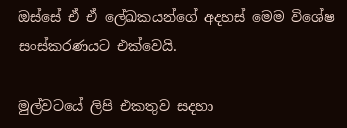ඔස්සේ ඒ ඒ ලේඛකයන්ගේ අදහස් මෙම විශේෂ සංස්කරණයට එක්වෙයි.

මුල්වටයේ ලිපි එකතුව සදහා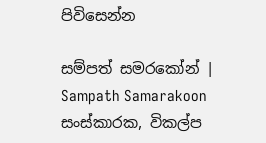පිවිසෙන්න

සම්පත් සමරකෝන් | Sampath Samarakoon
සංස්කාරක, විකල්ප